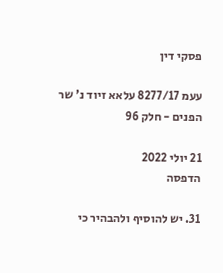פסקי דין

עעמ 8277/17 עלאא זיוד נ' שר הפנים - חלק 96

21 יולי 2022
הדפסה

31. יש להוסיף ולהבהיר כי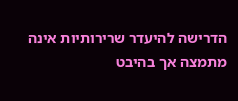הדרישה להיעדר שרירותיות אינה מתמצה אך בהיבט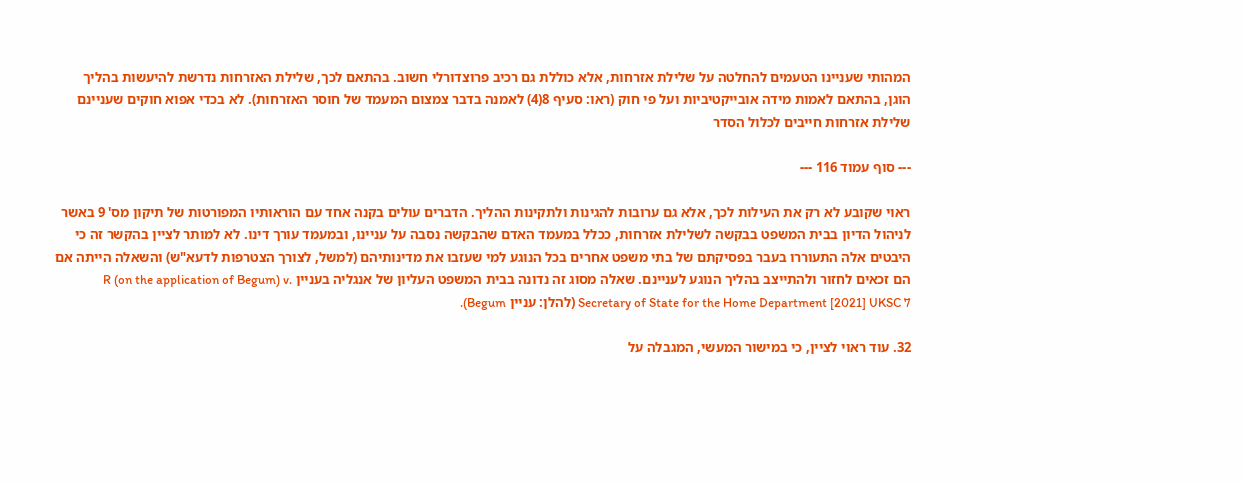המהותי שעניינו הטעמים להחלטה על שלילת אזרחות, אלא כוללת גם רכיב פרוצדורלי חשוב. בהתאם לכך, שלילת האזרחות נדרשת להיעשות בהליך הוגן, בהתאם לאמות מידה אובייקטיביות ועל פי חוק (ראו: סעיף 8(4) לאמנה בדבר צמצום המעמד של חוסר האזרחות). לא בכדי אפוא חוקים שעניינם שלילת אזרחות חייבים לכלול הסדר

--- סוף עמוד 116 ---

ראוי שקובע לא רק את העילות לכך, אלא גם ערובות להגינות ולתקינות ההליך. הדברים עולים בקנה אחד עם הוראותיו המפורטות של תיקון מס' 9 באשר לניהול הדיון בבית המשפט בבקשה לשלילת אזרחות, ככלל במעמד האדם שהבקשה נסבה על עניינו, ובמעמד עורך דינו. לא למותר לציין בהקשר זה כי היבטים אלה התעוררו בעבר בפסיקתם של בתי משפט אחרים בכל הנוגע למי שעזבו את מדינותיהם (למשל, לצורך הצטרפות לדעא"ש) והשאלה הייתה אם הם זכאים לחזור ולהתייצב בהליך הנוגע לעניינם. שאלה מסוג זה נדונה בבית המשפט העליון של אנגליה בעניין R (on the application of Begum) v. Secretary of State for the Home Department [2021] UKSC 7 (להלן: עניין Begum).

32. עוד ראוי לציין, כי במישור המעשי, המגבלה על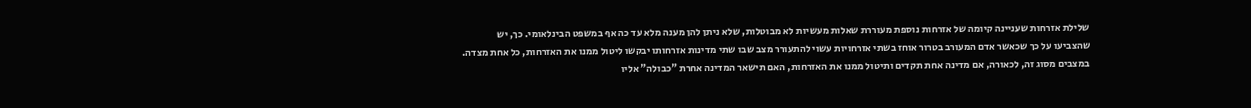שלילת אזרחות שעניינה קיומה של אזרחות נוספת מעוררת שאלות מעשיות לא מבוטלות, שלא ניתן להן מענה מלא עד כה אף במשפט הבינלאומי. כך, יש שהצביעו על כך שכאשר אדם המעורב בטרור אוחז בשתי אזרחויות עשוי להתעורר מצב שבו שתי מדינות אזרחותו יבקשו ליטול ממנו את האזרחות, כל אחת מצדה. במצבים מסוג זה, לכאורה, אם מדינה אחת תקדים ותיטול ממנו את האזרחות, האם תישאר המדינה אחרת "כבולה" אליו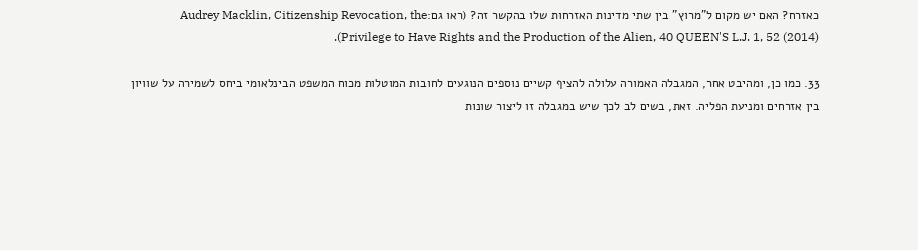כאזרח? האם יש מקום ל"מרוץ" בין שתי מדינות האזרחות שלו בהקשר זה? (ראו גם:Audrey Macklin, Citizenship Revocation, the Privilege to Have Rights and the Production of the Alien, 40 QUEEN'S L.J. 1, 52 (2014)).

33. כמו כן, ומהיבט אחר, המגבלה האמורה עלולה להציף קשיים נוספים הנוגעים לחובות המוטלות מכוח המשפט הבינלאומי ביחס לשמירה על שוויון בין אזרחים ומניעת הפליה. זאת, בשים לב לכך שיש במגבלה זו ליצור שונות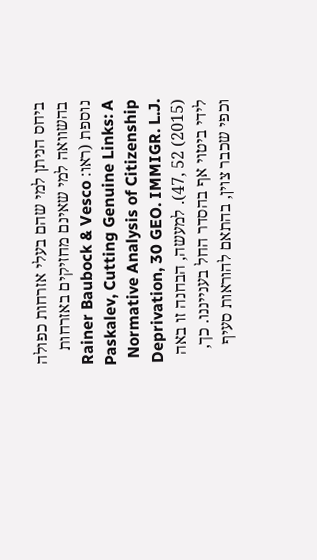ביחס הניתן למי שהם בעלי אזרחות כפולה בהשוואה למי שאינם מחזיקים באזרחות נוספת (ראו: Rainer Baubock & Vesco Paskalev, Cutting Genuine Links: A Normative Analysis of Citizenship Deprivation, 30 GEO. IMMIGR. L.J. 47, 52 (2015)). למעשה, הבחנה זו באה לידי ביטוי אף בהסדר החל בענייננו. כך, וכפי שכבר צוין, בהתאם להוראות סעיף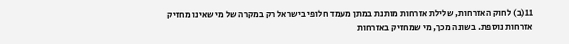11(ב) לחוק האזרחות, שלילת אזרחות מותנת במתן מעמד חלופי בישראל רק במקרה של מי שאינו מחזיק אזרחות נוספת. בשונה מכך, מי שמחזיק באזרחות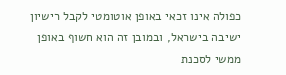כפולה אינו זכאי באופן אוטומטי לקבל רישיון ישיבה בישראל, ובמובן זה הוא חשוף באופן ממשי לסכנת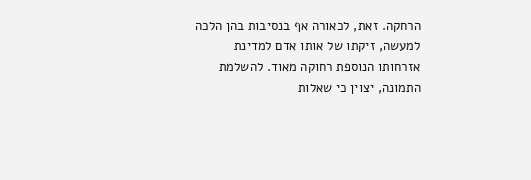הרחקה. זאת, לכאורה אף בנסיבות בהן הלכה למעשה, זיקתו של אותו אדם למדינת אזרחותו הנוספת רחוקה מאוד. להשלמת התמונה, יצוין כי שאלות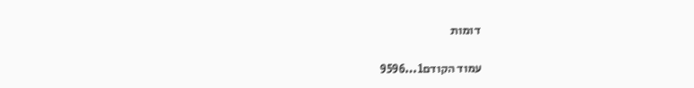דומות

עמוד הקודם1...9596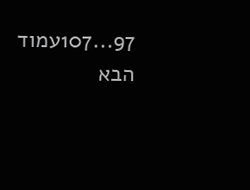97...107עמוד הבא